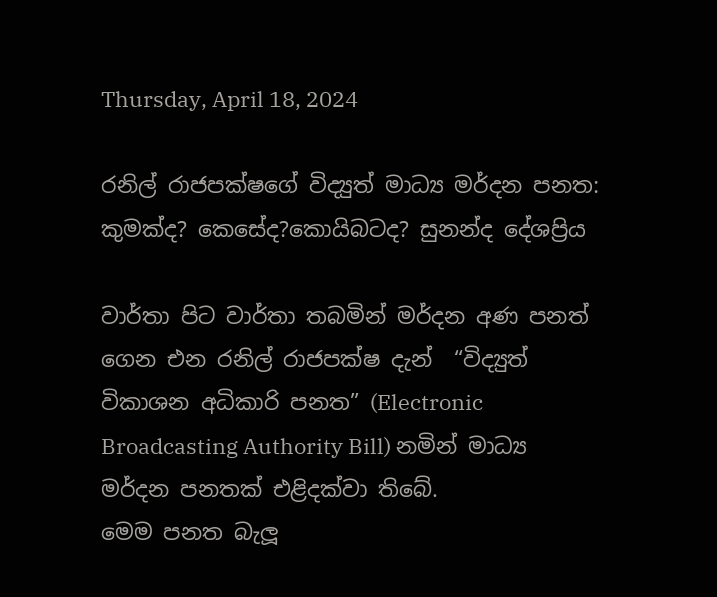Thursday, April 18, 2024

රනිල් රාජපක්ෂගේ විද්‍යුත් මාධ්‍ය මර්දන පනත: කුමක්ද? කෙසේද?කොයිබටද? සුනන්ද දේශප්‍රිය

වාර්තා පිට වාර්තා තබමින් මර්දන අණ පනත් ගෙන එන රනිල් රාජපක්ෂ දැන්  “විද්‍යුත් විකාශන අධිකාරි පනත” (Electronic Broadcasting Authority Bill) නමින් මාධ්‍ය මර්දන පනතක් එළිදක්වා තිබේ.
මෙම පනත බැලූ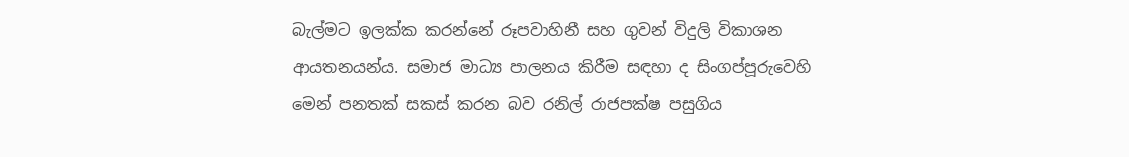බැල්මට ඉලක්ක කරන්නේ රූපවාහිනී සහ ගුවන් විදුලි විකාශන ආයතනයන්ය. සමාජ මාධ්‍ය පාලනය කිරීම සඳහා ද සිංගප්පූරුවෙහි මෙන් පනතක් සකස් කරන බව රනිල් රාජපක්ෂ පසුගිය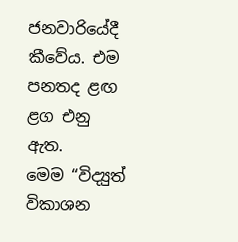ජනවාරියේදී කීවේය. එම පනතද ළඟ ළග එනු ඇත.
මෙම “විද්‍යුත් විකාශන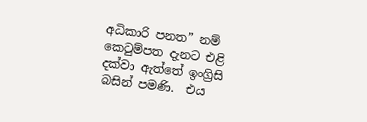අධිකාරි පනත” නම් කෙටුම්පත දැනට එළි දක්වා ඇත්තේ ඉංග්‍රිසි බසින් පමණි.  එය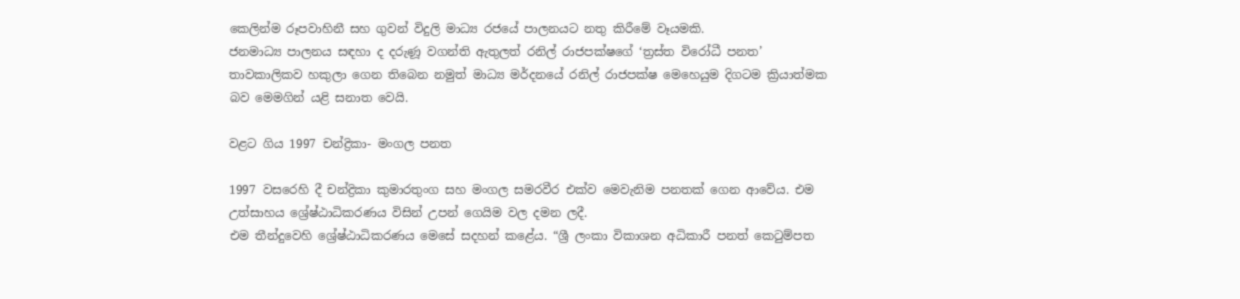කෙලින්ම රූපවාහිනී සහ ගුවන් විදුලි මාධ්‍ය රජයේ පාලනයට නතු කිරීමේ වෑයමකි.
ජනමාධ්‍ය පාලනය සඳහා ද දරුණූ වගන්ති ඇතුලත් රනිල් රාජපක්ෂගේ ‘ත්‍රස්ත විරෝධී පනත’ තාවකාලිකව හකුලා ගෙන තිබෙන නමුත් මාධ්‍ය මර්දනයේ රනිල් රාජපක්ෂ මෙහෙයුම දිගටම ක්‍රියාත්මක බව මෙමගින් යළි සනාත වෙයි.

වළට ගිය 1997 චන්ද්‍රිකා- මංගල පනත

1997 වසරෙහි දී චන්ද්‍රිකා කුමාරතුංග සහ මංගල සමරවීර එක්ව මෙවැනිම පනතක් ගෙන ආවේය. එම උත්සාහය ශ්‍රේෂ්ඨාධිකරණය විසින් උපන් ගෙයිම වල දමන ලදී.
එම තීන්දුවෙහි ශ්‍රේෂ්ඨාධිකරණය මෙසේ සදහන් කළේය. “ශ්‍රී ලංකා විකාශන අධිකාරී පනත් කෙටුම්පත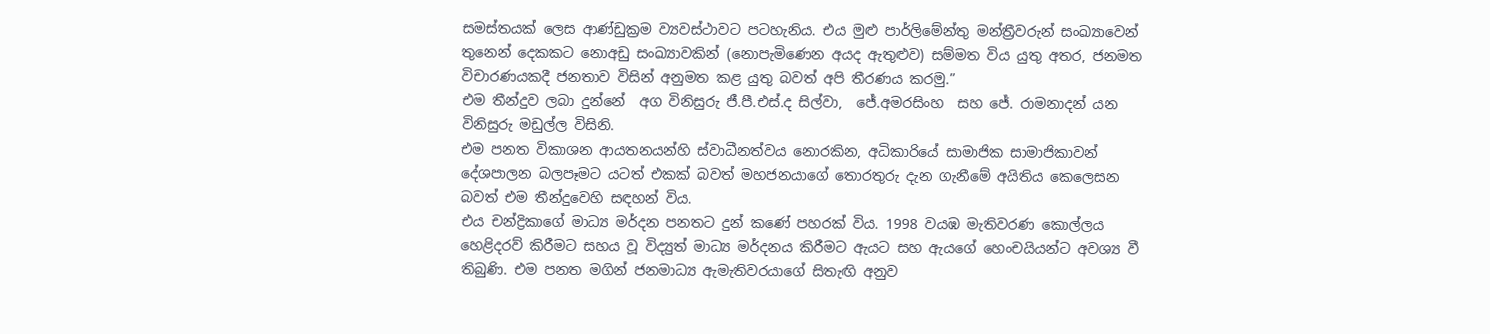සමස්තයක් ලෙස ආණ්ඩුක්‍රම ව්‍යවස්ථාවට පටහැනිය. එය මුළු පාර්ලිමේන්තු මන්ත්‍රීවරුන් සංඛ්‍යාවෙන් තුනෙන් දෙකකට නොඅඩු සංඛ්‍යාවකින් (නොපැමිණෙන අයද ඇතුළුව) සම්මත විය යුතු අතර, ජනමත විචාරණයකදී ජනතාව විසින් අනුමත කළ යුතු බවත් අපි තීරණය කරමු.”
එම තීන්දුව ලබා දුන්නේ  අග විනිසුරු ජී.පී.එස්.ද සිල්වා,  ජේ.අමරසිංහ  සහ ජේ. රාමනාදන් යන විනිසුරු මඩුල්ල විසිනි.
එම පනත විකාශන ආයතනයන්හි ස්වාධීනත්වය නොරකින, අධිකාරියේ සාමාජික සාමාජිකාවන් දේශපාලන බලපෑමට යටත් එකක් බවත් මහජනයාගේ තොරතුරු දැන ගැනීමේ අයිතිය කෙලෙසන බවත් එම තීන්දුවෙහි සඳහන් විය.
එය චන්ද්‍රිකාගේ මාධ්‍ය මර්දන පනතට දුන් කණේ පහරක් විය. 1998 වයඹ මැතිවරණ කොල්ලය හෙළිදරව් කිරීමට සහය වූ විද්‍යුත් මාධ්‍ය මර්දනය කිරීමට ඇයට සහ ඇයගේ හෙංචයියන්ට අවශ්‍ය වී තිබුණි. එම පනත මගින් ජනමාධ්‍ය ඇමැතිවරයාගේ සිතැඟි අනුව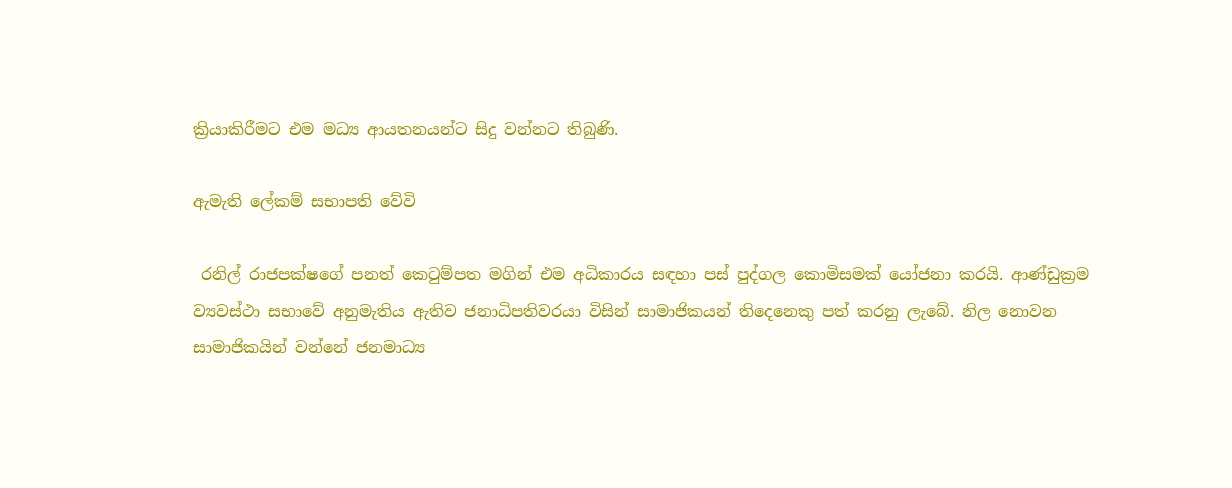ක්‍රියාකිරීමට එම මධ්‍ය ආයතනයන්ට සිදු වන්නට තිබුණි.

ඇමැති ලේකම් සභාපති වේවි

 රනිල් රාජපක්ෂගේ පනත් කෙටුම්පත මගින් එම අධිකාරය සඳහා පස් පුද්ගල කොමිසමක් යෝජනා කරයි. ආණ්ඩුක්‍රම ව්‍යවස්ථා සභාවේ අනුමැතිය ඇතිව ජනාධිපතිවරයා විසින් සාමාජිකයන් තිදෙනෙකු පත් කරනු ලැබේ. නිල නොවන සාමාජිකයින් වන්නේ ජනමාධ්‍ය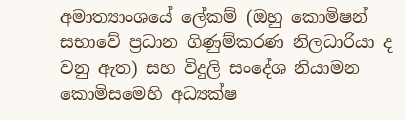අමාත්‍යාංශයේ ලේකම් (ඔහු කොමිෂන් සභාවේ ප්‍රධාන ගිණුම්කරණ නිලධාරියා ද වනු ඇත) සහ විදුලි සංදේශ නියාමන කොමිසමෙහි අධ්‍යක්ෂ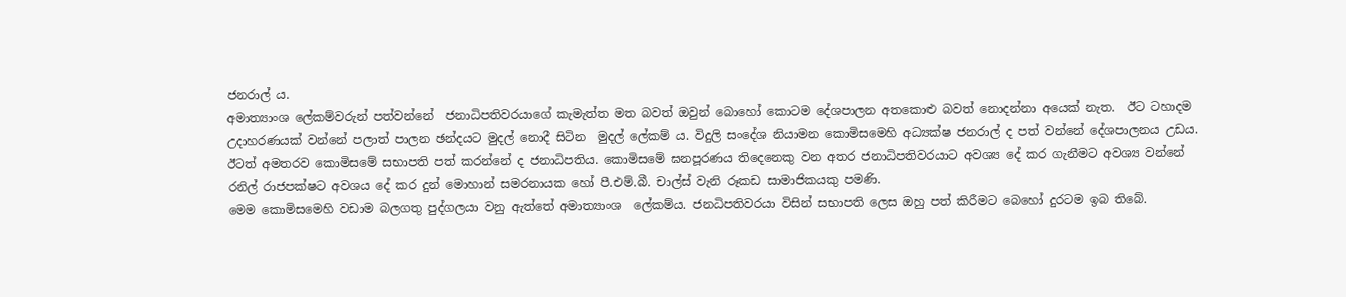ජනරාල් ය.
අමාත්‍යාංශ ලේකම්වරුන් පත්වන්නේ  ජනාධිපතිවරයාගේ කැමැත්ත මත බවත් ඔවුන් බොහෝ කොටම දේශපාලන අතකොළු බවත් නොදන්නා අයෙක් නැත.  ඊට ටහාදම උදාහරණයක් වන්නේ පලාත් පාලන ඡන්දයට මුදල් නොදී සිටින  මුදල් ලේකම් ය. විදුලි සංදේශ නියාමන කොමිසමෙහි අධ්‍යක්ෂ ජනරාල් ද පත් වන්නේ දේශපාලනය උඩය.
ඊටත් අමතරව කොමිසමේ සභාපති පත් කරන්නේ ද ජනාධිපතිය. කොමිසමේ ඝනපූරණය තිදෙනෙකු වන අතර ජනාධිපතිවරයාට අවශ්‍ය දේ කර ගැනීමට අවශ්‍ය වන්නේ රනිල් රාජපක්ෂට අවශය දේ කර දුන් මොහාන් සමරනායක හෝ පී.එම්.බී. චාල්ස් වැනි රූකඩ සාමාජිකයකු පමණි.
මෙම කොමිසමෙහි වඩාම බලගතු පුද්ගලයා වනු ඇත්තේ අමාත්‍යාංශ  ලේකම්ය. ජනධිපතිවරයා විසින් සභාපති ලෙස ඔහු පත් කිරීමට බෙහෝ දුරටම ඉබ තිබේ.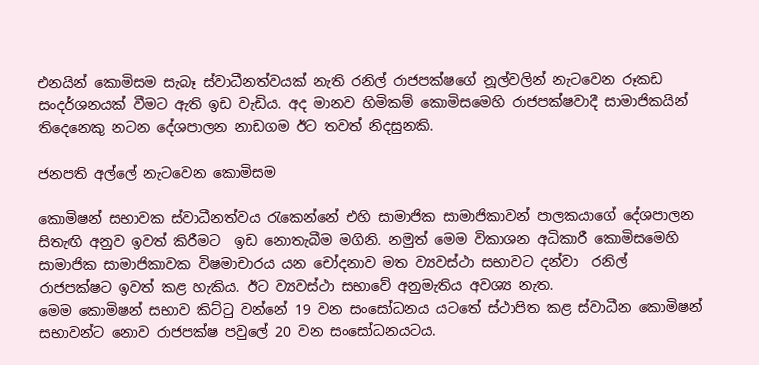එනයින් කොමිසම සැබෑ ස්වාධීනත්වයක් නැති රනිල් රාජපක්ෂගේ නූල්වලින් නැටවෙන රූකඩ සංදර්ශනයක් වීමට ඇති ඉඩ වැඩිය. අද මානව හිමිකම් කොමිසමෙහි රාජපක්ෂවාදී සාමාජිකයින් තිදෙනෙකු නටන දේශපාලන නාඩගම ඊට තවත් නිදසුනකි.

ජනපති අල්ලේ නැටවෙන කොමිසම

කොමිෂන් සභාවක ස්වාධීනත්වය රැකෙන්නේ එහි සාමාජික සාමාජිකාවන් පාලකයාගේ දේශපාලන සිතැඟි අනුව ඉවත් කිරීමට  ඉඩ නොතැබීම මගිනි. නමුත් මෙම විකාශන අධිකාරී කොමිසමෙහි සාමාජික සාමාජිකාවක විෂමාචාරය යන චෝදනාව මත ව්‍යවස්ථා සභාවට දන්වා  රනිල් රාජපක්ෂට ඉවත් කළ හැකිය. ඊට ව්‍යවස්ථා සභාවේ අනුමැතිය අවශ්‍ය නැත.
මෙම කොමිෂන් සභාව කිට්ටු වන්නේ 19 වන සංසෝධනය යටතේ ස්ථාපිත කළ ස්වාධීන කොමිෂන් සභාවන්ට නොව රාජපක්ෂ පවුලේ 20 වන සංසෝධනයටය.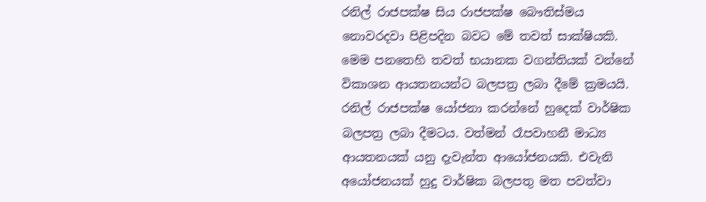රනිල් රාජපක්ෂ සිය රාජපක්ෂ බෞතිස්මය නොවරදවා පිළිපදින බවට මේ තවත් සාක්ෂියකි.
මෙම පනතෙහි තවත් භයානක වගන්තියක් වන්නේ විකාශන ආයතනයන්ට බලපත්‍ර ලබා දීමේ ක්‍රමයයි. රනිල් රාජපක්ෂ යෝජනා කරන්නේ හුදෙක් වාර්ෂික බලපත්‍ර ලබා දීමටය. වත්මන් රෑපවාහනී මාධ්‍ය ආයතනයක් යනු දැවැන්ත ආයෝජනයකි. එවැනි අයෝජනයක් හුදු වාර්ෂික බලපතු මත පවත්වා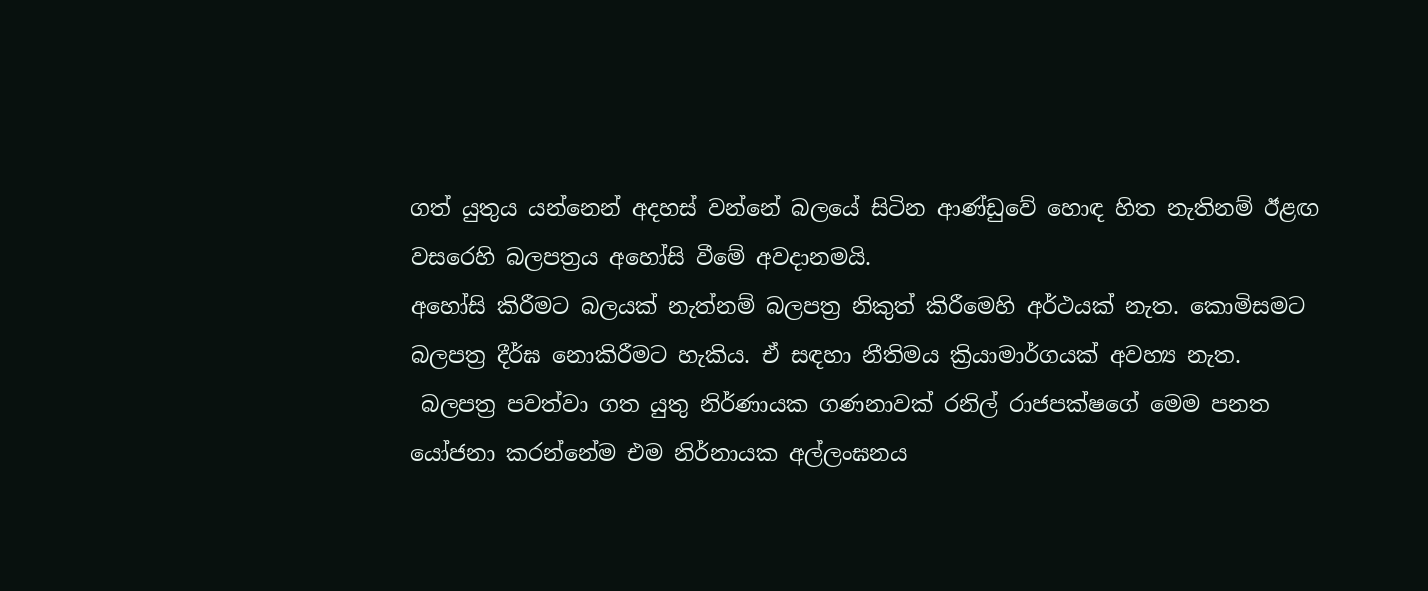ගත් යුතුය යන්නෙන් අදහස් වන්නේ බලයේ සිටින ආණ්ඩුවේ හොඳ හිත නැතිනම් ඊළඟ වසරෙහි බලපත්‍රය අහෝසි වීමේ අවදානමයි.
අහෝසි කිරීමට බලයක් නැත්නම් බලපත්‍ර නිකුත් කිරීමෙහි අර්ථයක් නැත. කොමිසමට බලපත්‍ර දීර්ඝ නොකිරීමට හැකිය. ඒ සඳහා නීතිමය ක්‍රියාමාර්ගයක් අවහ්‍ය නැත.
 බලපත්‍ර පවත්වා ගත යුතු නිර්ණායක ගණනාවක් රනිල් රාජපක්ෂගේ මෙම පනත යෝජනා කරන්නේම එම නිර්නායක අල්ලංඝනය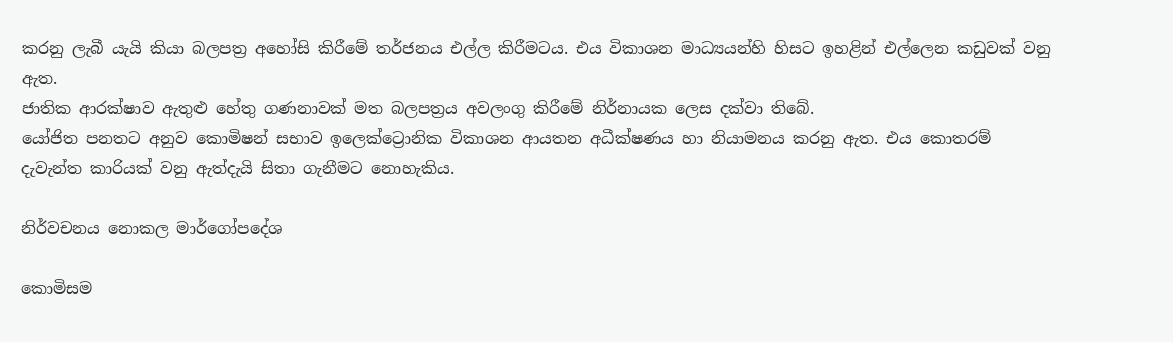කරනු ලැබී යැයි කියා බලපත්‍ර අහෝසි කිරීමේ තර්ජනය එල්ල කිරීමටය. එය විකාශන මාධ්‍යයන්හි හිසට ඉහළින් එල්ලෙන කඩුවක් වනු ඇත.
ජාතික ආරක්ෂාව ඇතුළු හේතු ගණනාවක් මත බලපත්‍රය අවලංගු කිරීමේ නිර්නායක ලෙස දක්වා තිබේ.
යෝජිත පනතට අනුව කොමිෂන් සභාව ඉලෙක්ට්‍රොනික විකාශන ආයතන අධීක්ෂණය හා නියාමනය කරනු ඇත. එය කොතරම් දැවැන්ත කාරියක් වනු ඇත්දැයි සිතා ගැනීමට නොහැකිය.

නිර්වචනය නොකල මාර්ගෝපදේශ

කොමිසම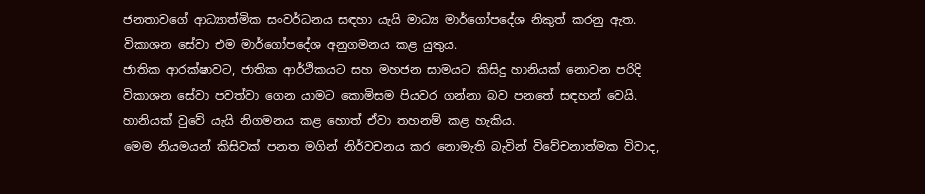ජනතාවගේ ආධ්‍යාත්මික සංවර්ධනය සඳහා යැයි මාධ්‍ය මාර්ගෝපදේශ නිකුත් කරනු ඇත. විකාශන සේවා එම මාර්ගෝපදේශ අනුගමනය කළ යුතුය.
ජාතික ආරක්ෂාවට, ජාතික ආර්ථිකයට සහ මහජන සාමයට කිසිදු හානියක් නොවන පරිදි විකාශන සේවා පවත්වා ගෙන යාමට කොමිසම පියවර ගන්නා බව පනතේ සඳහන් වෙයි. හානියක් වුවේ යැයි නිගමනය කළ හොත් ඒවා තහනම් කළ හැකිය.
මෙම නියමයන් කිසිවක් පනත මගින් නිර්වචනය කර නොමැති බැවින් විවේචනාත්මක විවාද,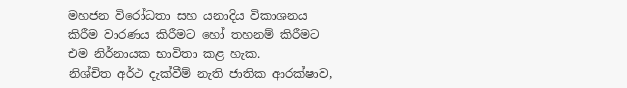මහජන විරෝධතා සහ යනාදිය විකාශනය කිරීම වාරණය කිරීමට හෝ තහනම් කිරීමට එම නිර්නායක භාවිතා කළ හැක.
නිශ්චිත අර්ථ දැක්වීම් නැති ජාතික ආරක්ෂාව,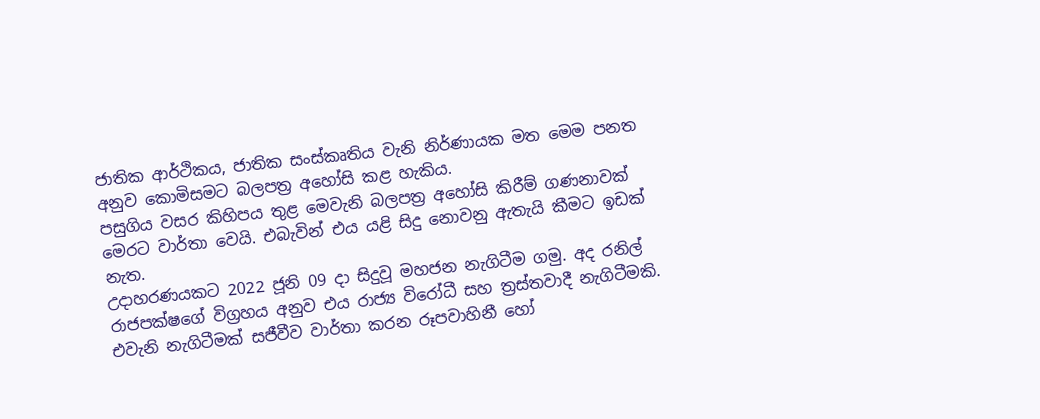ජාතික ආර්ථිකය, ජාතික සංස්කෘතිය වැනි නිර්ණායක මත මෙම පනත අනුව කොමිසමට බලපත්‍ර අහෝසි කළ හැකිය.
පසුගිය වසර කිහිපය තුළ මෙවැනි බලපත්‍ර අහෝසි කිරීම් ගණනාවක් මෙරට වාර්තා වෙයි. එබැවින් එය යළි සිදු නොවනු ඇතැයි කීමට ඉඩක් නැත.
උදාහරණයකට 2022 ජූනි 09 දා සිදුවූ මහජන නැගිටීම ගමු. අද රනිල් රාජපක්ෂගේ විග්‍රහය අනුව එය රාජ්‍ය විරෝධී සහ ත්‍රස්තවාදී නැගිටීමකි. එවැනි නැගිටීමක් සජීවීව වාර්තා කරන රූපවාහිනී හෝ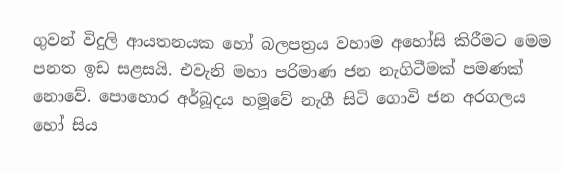ගුවන් විදුලි ආයතනයක හෝ බලපත්‍රය වහාම අහෝසි කිරීමට මෙම පනත ඉඩ සළසයි. එවැනි මහා පරිමාණ ජන නැගිටීමක් පමණක් නොවේ. පොහොර අර්බූදය හමූවේ නැගී සිටි ගොවි ජන අරගලය හෝ සිය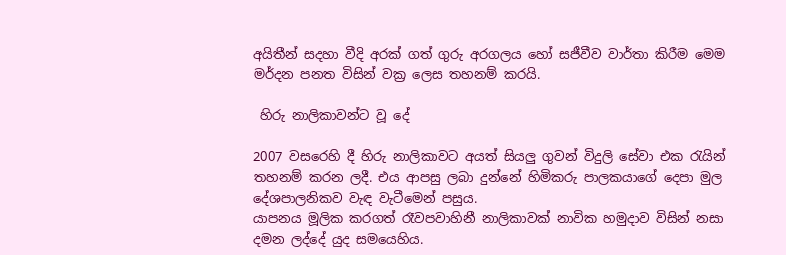අයිතීන් සදහා වීදි අරක් ගත් ගුරු අරගලය හෝ සජීවීව වාර්තා කිරීම මෙම මර්දන පනත විසින් වක්‍ර ලෙස තහනම් කරයි.

 හිරු නාලිකාවන්ට වූ දේ

2007 වසරෙහි දී හිරු නාලිකාවට අයත් සියලු ගුවන් විදුලි සේවා එක රැයින් තහනම් කරන ලදී. එය ආපසු ලබා දුන්නේ හිමිකරු පාලකයාගේ දෙපා මුල දේශපාලනිකව වැඳ වැටීමෙන් පසුය.
යාපනය මූලික කරගත් රෑවපවාහිනී නාලිකාවක් නාවික හමුදාව විසින් නසා දමන ලද්දේ යුද සමයෙහිය.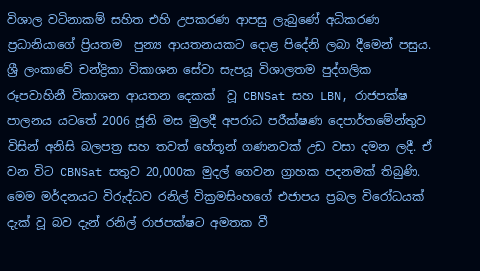විශාල වටිනාකම් සහිත එහි උපකරණ ආපසු ලැබුණේ අධිකරණ ප්‍රධානියාගේ ප්‍රියතම  පුන්‍ය ආයතනයකට දොළ පිදේනි ලබා දීමෙන් පසුය.
ශ්‍රී ලංකාවේ චන්ද්‍රිකා විකාශන සේවා සැපයූ විශාලතම පුද්ගලික රූපවාහිනී විකාශන ආයතන දෙකක්  වූ CBNSat සහ LBN, රාජපක්ෂ පාලනය යටතේ 2006 ජූනි මස මුලදී අපරාධ පරීක්ෂණ දෙපාර්තමේන්තුව  විසින් අනිසි බලපත්‍ර සහ තවත් හේතූන් ගණනවක් උඩ වසා දමන ලදී. ඒ වන විට CBNSat සතුව 20,000ක මුදල් ගෙවන ග්‍රාහක පදනමක් තිබුණි.
මෙම මර්දනයට විරුද්ධව රනිල් වික්‍රමසිංහගේ එජාපය ප්‍රබල විරෝධයක් දැක් වූ බව දැන් රනිල් රාජපක්ෂට අමතක වී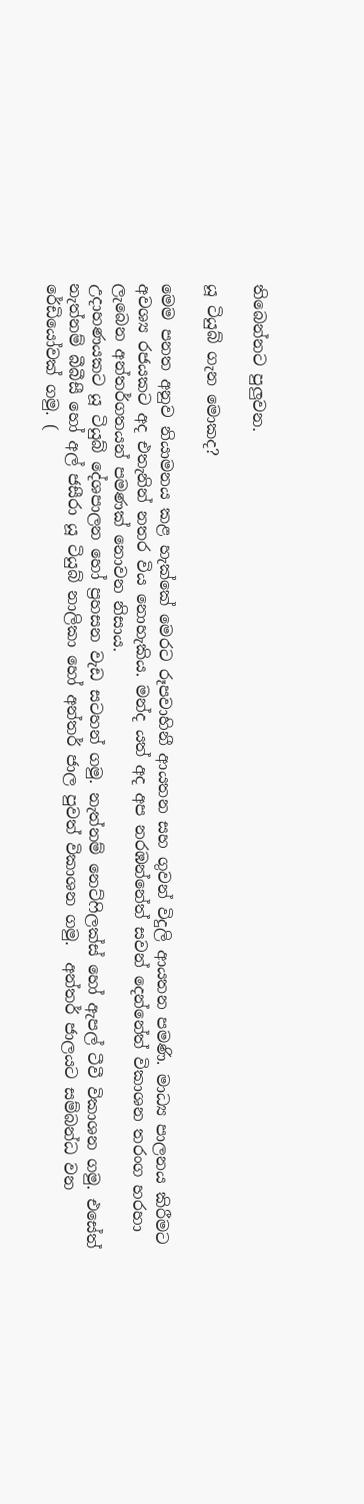තිබෙන්නට පුලුවන.

යූ ටියුබ් ගැන මොකද?

මෙම පනත අනුව නියාමනය කළ හැක්කේ මෙරට රූපවාහිනී ආයතන සහ ගුවන් විදුලි ආයතන පමණි. මාධ්‍ය පාලනය කිරීමට අවශ්‍ය රජයකට අද එතැනින් නතර විය නොහැකිය. මන්ද යත් අද අප නරඹන්නේත් සවන් දෙන්නේත් විකාශන තරංග හරහා ලැබෙන අන්තර්ගතයන් පමණක් නොවන නිසාය.
උදාහණයකට යූ ටියුබ් දේශපාලන හෝ ප්‍රහසන වැඩ සටහන් ගමු. නැත්නම් නෙට්ෆිලක්ස් හෝ ඇපල් ටීවී විකාශන ගමු. එසේත් නැත්නම් බීබීසී හෝ අල් ජසීරා යූ ටියුබ් නාලිකා හෝ අන්තර් ජාල පුවත් විකාශන ගමු.  අන්තර් ජාලයට සම්බන්ධ වන රේඩියෝවක් ගමු. (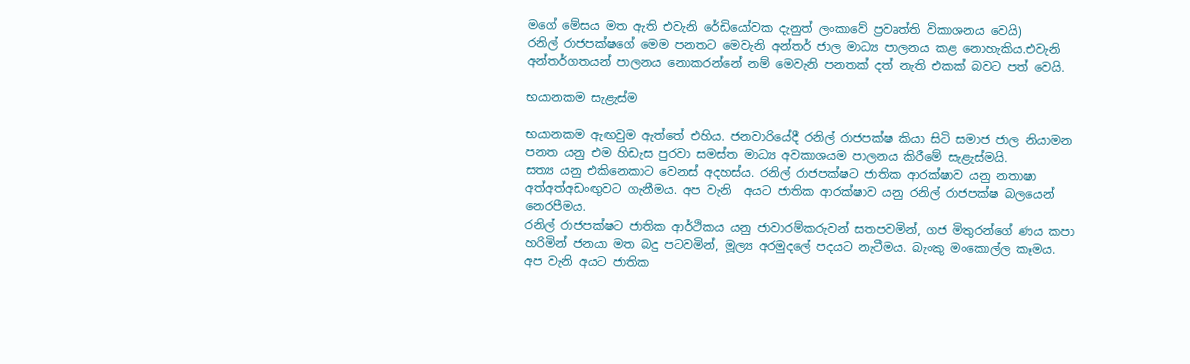මගේ මේසය මත ඇති එවැනි රේඩියෝවක දැනුත් ලංකාවේ ප්‍රවෘත්ති විකාශනය වෙයි)
රනිල් රාජපක්ෂගේ මෙම පනතට මෙවැනි අන්තර් ජාල මාධ්‍ය පාලනය කළ නොහැකිය.එවැනි අන්තර්ගතයන් පාලනය නොකරන්නේ නම් මෙවැනි පනතක් දත් නැති එකක් බවට පත් වෙයි.

භයානකම සැළැස්ම

භයානකම ඇඟවුම ඇත්තේ එහිය. ජනවාරියේදී රනිල් රාජපක්ෂ කියා සිටි සමාජ ජාල නියාමන පනත යනු එම හිඩැස පුරවා සමස්ත මාධ්‍ය අවකාශයම පාලනය කිරීමේ සැළැස්මයි.
සත්‍ය යනු එකිනෙකාට වෙනස් අදහස්ය. රනිල් රාජපක්ෂට ජාතික ආරක්ෂාව යනු නතාෂා අත්අත්අඩංඟුවට ගැනීමය. අප වැනි  අයට ජාතික ආරක්ෂාව යනු රනිල් රාජපක්ෂ බලයෙන් නෙරපීමය.
රනිල් රාජපක්ෂට ජාතික ආර්ථිකය යනු ජාවාරම්කරුවන් සතපවමින්, ගජ මිතුරන්ගේ ණය කපා හරිමින් ජනයා මත බදු පටවමින්, මූල්‍ය අරමුදලේ පදයට නැටීමය. බැංකු මංකොල්ල කෑමය. අප වැනි අයට ජාතික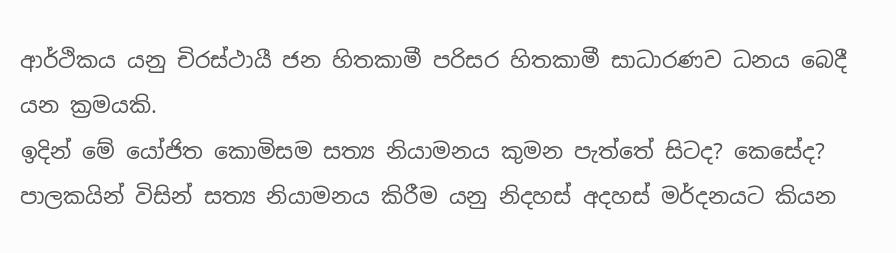ආර්ථිකය යනු චිරස්ථායී ජන හිතකාමී පරිසර හිතකාමී සාධාරණව ධනය බෙදී යන ක්‍රමයකි.
ඉදින් මේ යෝජිත කොමිසම සත්‍ය නියාමනය කුමන පැත්තේ සිටද? කෙසේද?
පාලකයින් විසින් සත්‍ය නියාමනය කිරීම යනු නිදහස් අදහස් මර්දනයට කියන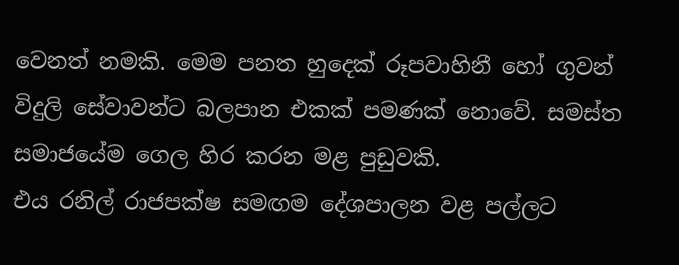වෙනත් නමකි. මෙම පනත හුදෙක් රූපවාහිනී හෝ ගුවන් විදුලි සේවාවන්ට බලපාන එකක් පමණක් නොවේ. සමස්ත සමාජයේම ගෙල හිර කරන මළ පුඩුවකි.
එය රනිල් රාජපක්ෂ සමඟම දේශපාලන වළ පල්ලට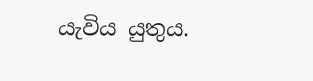යැවිය යුතුය.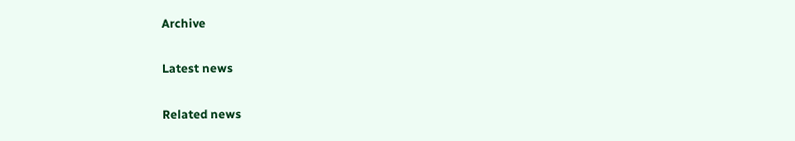Archive

Latest news

Related news